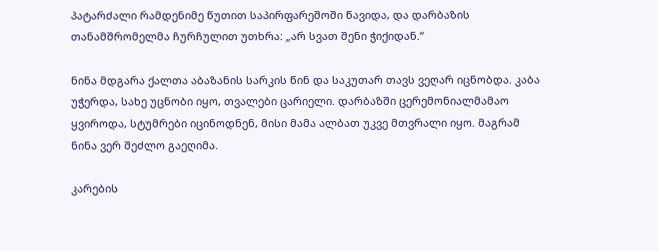პატარძალი რამდენიმე წუთით საპირფარეშოში წავიდა, და დარბაზის თანამშრომელმა ჩურჩულით უთხრა: „არ სვათ შენი ჭიქიდან.“

ნინა მდგარა ქალთა აბაზანის სარკის წინ და საკუთარ თავს ვეღარ იცნობდა. კაბა უჭერდა, სახე უცნობი იყო, თვალები ცარიელი. დარბაზში ცერემონიალმამაო ყვიროდა, სტუმრები იცინოდნენ, მისი მამა ალბათ უკვე მთვრალი იყო. მაგრამ ნინა ვერ შეძლო გაეღიმა.

კარების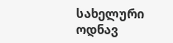სახელური ოდნავ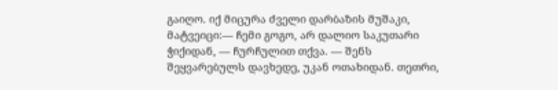გაიღო. იქ მიცურა ძველი დარბაზის მუშაკი, მატვეიცი:— ჩემი გოგო, არ დალიო საკუთარი ჭიქიდან, — ჩურჩულით თქვა. — შენს შეყვარებულს დავხედე, უკან ოთახიდან. თეთრი,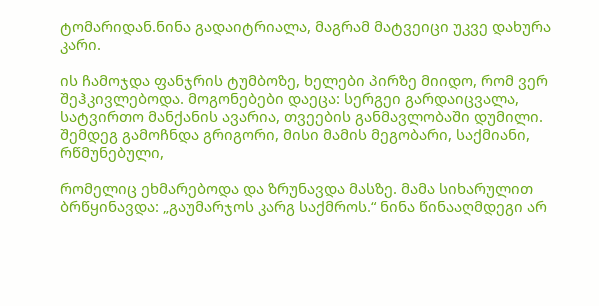ტომარიდან.ნინა გადაიტრიალა, მაგრამ მატვეიცი უკვე დახურა კარი.

ის ჩამოჯდა ფანჯრის ტუმბოზე, ხელები პირზე მიიდო, რომ ვერ შეჰკივლებოდა. მოგონებები დაეცა: სერგეი გარდაიცვალა, სატვირთო მანქანის ავარია, თვეების განმავლობაში დუმილი. შემდეგ გამოჩნდა გრიგორი, მისი მამის მეგობარი, საქმიანი, რწმუნებული,

რომელიც ეხმარებოდა და ზრუნავდა მასზე. მამა სიხარულით ბრწყინავდა: „გაუმარჯოს კარგ საქმროს.“ ნინა წინააღმდეგი არ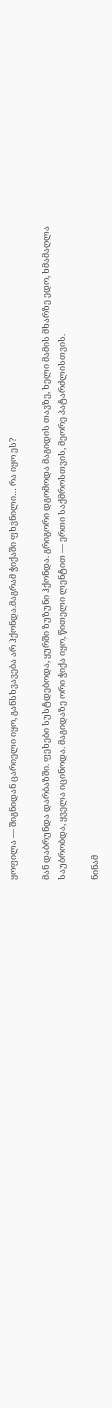ყოფილა — შიგნიდან ცარიელი იყო, განსხვავება არ ჰქონდა.მაგრამ ჭიქაში ფხვნილი… რა იყო ეს?

მან დაბრუნდა დარბაზში. ფეხები სუსტდებოდა, ყურში ზუზუნი ჰქონდა. გრიგორი დგომოდა მაგიდის თავზე, ხელი მამის მხარზე ედო, ხმამაღლა საუბრობდა, ყველა იცინოდა. მაგიდაზე ორი ჭიქა იყო, წითელი ლენტით — ერთი საქმროსთვის, მეორე პატარძლისთვის.

ნინამ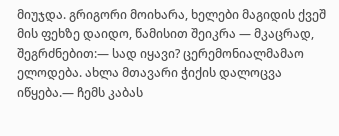მიუჯდა. გრიგორი მოიხარა, ხელები მაგიდის ქვეშ მის ფეხზე დაიდო, წამისით შეიკრა — მკაცრად, შეგრძნებით:— სად იყავი? ცერემონიალმამაო ელოდება. ახლა მთავარი ჭიქის დალოცვა იწყება.— ჩემს კაბას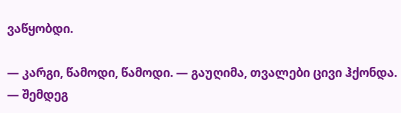ვაწყობდი.

— კარგი, წამოდი, წამოდი. — გაუღიმა, თვალები ცივი ჰქონდა. — შემდეგ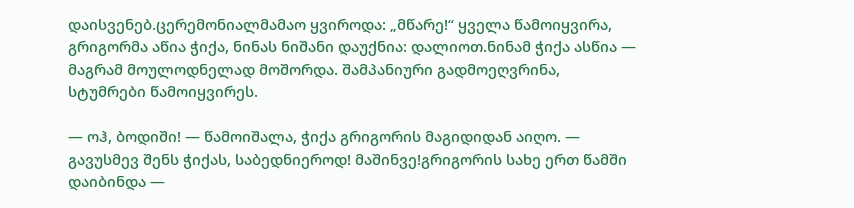დაისვენებ.ცერემონიალმამაო ყვიროდა: „მწარე!“ ყველა წამოიყვირა, გრიგორმა აწია ჭიქა, ნინას ნიშანი დაუქნია: დალიოთ.ნინამ ჭიქა ასწია — მაგრამ მოულოდნელად მოშორდა. შამპანიური გადმოეღვრინა, სტუმრები წამოიყვირეს.

— ოჰ, ბოდიში! — წამოიშალა, ჭიქა გრიგორის მაგიდიდან აიღო. — გავუსმევ შენს ჭიქას, საბედნიეროდ! მაშინვე!გრიგორის სახე ერთ წამში დაიბინდა —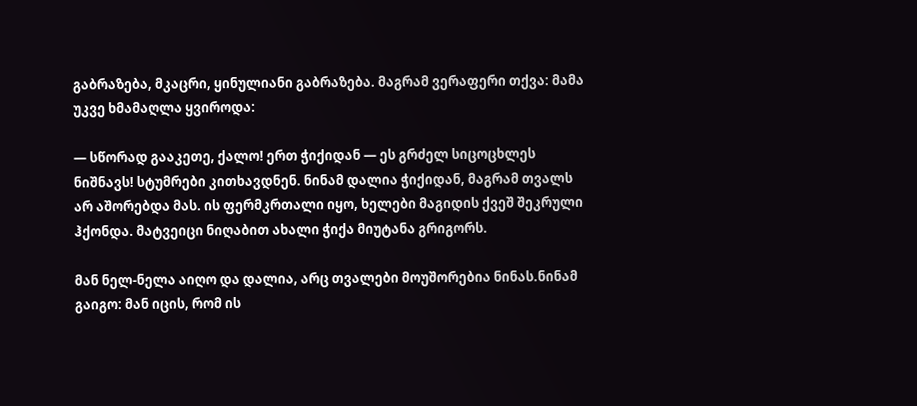გაბრაზება, მკაცრი, ყინულიანი გაბრაზება. მაგრამ ვერაფერი თქვა: მამა უკვე ხმამაღლა ყვიროდა:

— სწორად გააკეთე, ქალო! ერთ ჭიქიდან — ეს გრძელ სიცოცხლეს ნიშნავს! სტუმრები კითხავდნენ. ნინამ დალია ჭიქიდან, მაგრამ თვალს არ აშორებდა მას. ის ფერმკრთალი იყო, ხელები მაგიდის ქვეშ შეკრული ჰქონდა. მატვეიცი ნიღაბით ახალი ჭიქა მიუტანა გრიგორს.

მან ნელ-ნელა აიღო და დალია, არც თვალები მოუშორებია ნინას.ნინამ გაიგო: მან იცის, რომ ის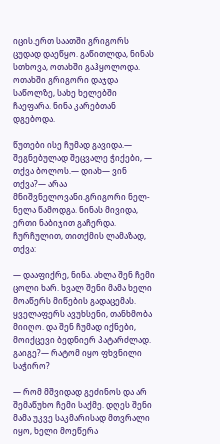იცის.ერთ საათში გრიგორს ცუდად დაეწყო. გაწითლდა, ნინას სთხოვა, ოთახში გაჰყოლოდა. ოთახში გრიგორი დაჯდა საწოლზე, სახე ხელებში ჩაეფარა. ნინა კარებთან დგებოდა.

წუთები ისე ჩუმად გავიდა.— შეგნებულად შეცვალე ჭიქები, — თქვა ბოლოს.— დიახ— ვინ თქვა?— არაა მნიშვნელოვანი.გრიგორი ნელ-ნელა წამოდგა. ნინას მივიდა, ერთი ნაბიჯით გაჩერდა. ჩურჩულით, თითქმის ლამაზად, თქვა:

— დააფიქრე, ნინა. ახლა შენ ჩემი ცოლი ხარ. ხვალ შენი მამა ხელი მოაწერს მიწების გადაცემას. ყველაფერს ავუხსენი, თანხმობა მიიღო. და შენ ჩუმად იქნები, მოიქცევი ბედნიერ პატარძლად. გაიგე?— რატომ იყო ფხვნილი საჭირო?

— რომ მშვიდად გეძინოს და არ შემაწუხო ჩემი საქმე. დღეს შენი მამა უკვე საკმარისად მთვრალი იყო, ხელი მოეწერა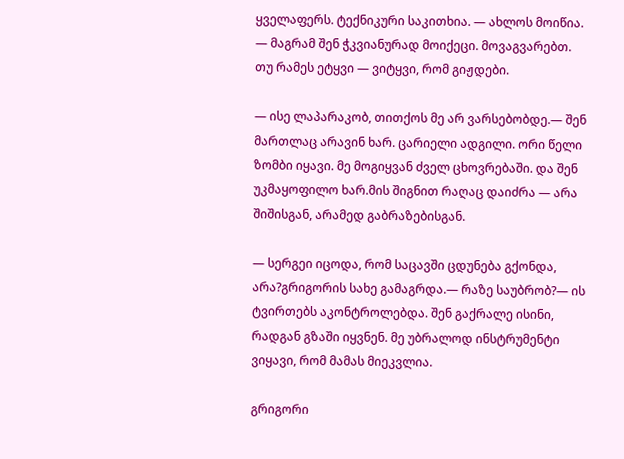ყველაფერს. ტექნიკური საკითხია. — ახლოს მოიწია. — მაგრამ შენ ჭკვიანურად მოიქეცი. მოვაგვარებთ. თუ რამეს ეტყვი — ვიტყვი, რომ გიჟდები.

— ისე ლაპარაკობ, თითქოს მე არ ვარსებობდე.— შენ მართლაც არავინ ხარ. ცარიელი ადგილი. ორი წელი ზომბი იყავი. მე მოგიყვან ძველ ცხოვრებაში. და შენ უკმაყოფილო ხარ.მის შიგნით რაღაც დაიძრა — არა შიშისგან, არამედ გაბრაზებისგან.

— სერგეი იცოდა, რომ საცავში ცდუნება გქონდა, არა?გრიგორის სახე გამაგრდა.— რაზე საუბრობ?— ის ტვირთებს აკონტროლებდა. შენ გაქრალე ისინი, რადგან გზაში იყვნენ. მე უბრალოდ ინსტრუმენტი ვიყავი, რომ მამას მიეკვლია.

გრიგორი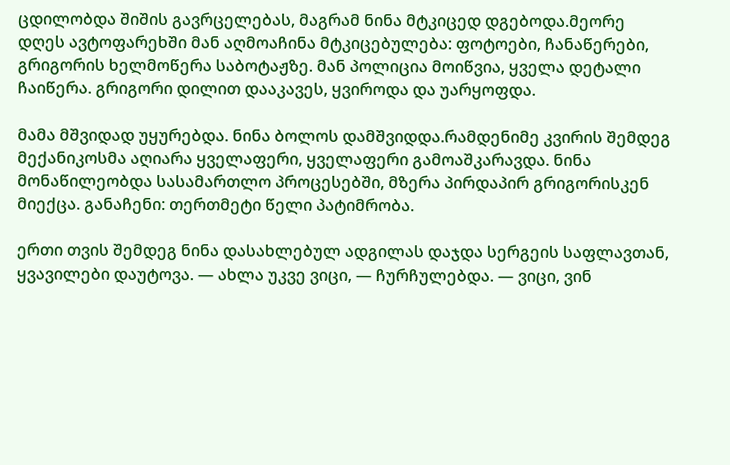ცდილობდა შიშის გავრცელებას, მაგრამ ნინა მტკიცედ დგებოდა.მეორე დღეს ავტოფარეხში მან აღმოაჩინა მტკიცებულება: ფოტოები, ჩანაწერები, გრიგორის ხელმოწერა საბოტაჟზე. მან პოლიცია მოიწვია, ყველა დეტალი ჩაიწერა. გრიგორი დილით დააკავეს, ყვიროდა და უარყოფდა.

მამა მშვიდად უყურებდა. ნინა ბოლოს დამშვიდდა.რამდენიმე კვირის შემდეგ მექანიკოსმა აღიარა ყველაფერი, ყველაფერი გამოაშკარავდა. ნინა მონაწილეობდა სასამართლო პროცესებში, მზერა პირდაპირ გრიგორისკენ მიექცა. განაჩენი: თერთმეტი წელი პატიმრობა.

ერთი თვის შემდეგ ნინა დასახლებულ ადგილას დაჯდა სერგეის საფლავთან, ყვავილები დაუტოვა. — ახლა უკვე ვიცი, — ჩურჩულებდა. — ვიცი, ვინ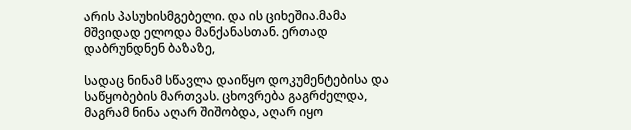არის პასუხისმგებელი. და ის ციხეშია.მამა მშვიდად ელოდა მანქანასთან. ერთად დაბრუნდნენ ბაზაზე,

სადაც ნინამ სწავლა დაიწყო დოკუმენტებისა და საწყობების მართვას. ცხოვრება გაგრძელდა, მაგრამ ნინა აღარ შიშობდა, აღარ იყო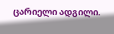ცარიელი ადგილი.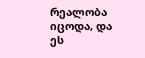რეალობა იცოდა, და ეს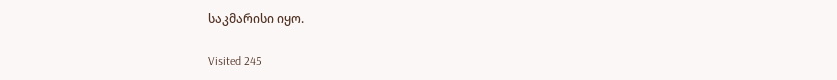საკმარისი იყო.

Visited 245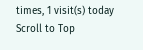times, 1 visit(s) today
Scroll to Top